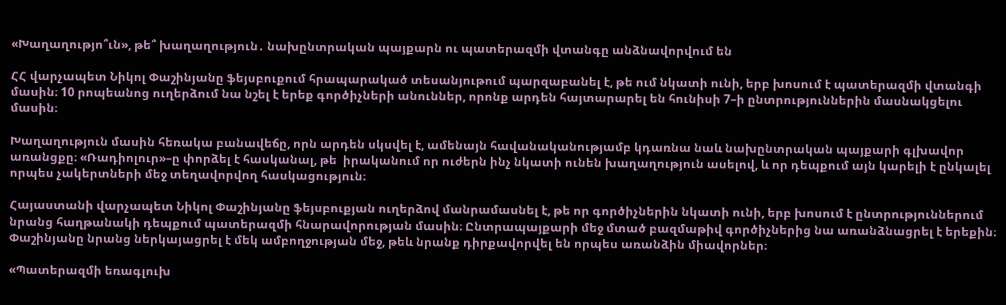«Խաղաղությո՞ւն», թե՞ խաղաղություն․ նախընտրական պայքարն ու պատերազմի վտանգը անձնավորվում են

ՀՀ վարչապետ Նիկոլ Փաշինյանը ֆեյսբուքում հրապարակած տեսանյութում պարզաբանել է, թե ում նկատի ունի, երբ խոսում է պատերազմի վտանգի մասին։ 10 րոպեանոց ուղերձում նա նշել է երեք գործիչների անուններ, որոնք արդեն հայտարարել են հունիսի 7–ի ընտրություններին մասնակցելու մասին։

Խաղաղություն մասին հեռակա բանավեճը, որն արդեն սկսվել է, ամենայն հավանականությամբ կդառնա նաև նախընտրական պայքարի գլխավոր առանցքը։ «Ռադիոլուր»–ը փորձել է հասկանալ, թե  իրականում որ ուժերն ինչ նկատի ունեն խաղաղություն ասելով, և որ դեպքում այն կարելի է ընկալել որպես չակերտների մեջ տեղավորվող հասկացություն։

Հայաստանի վարչապետ Նիկոլ Փաշինյանը ֆեյսբուքյան ուղերձով մանրամասնել է, թե որ գործիչներին նկատի ունի, երբ խոսում է ընտրություններում նրանց հաղթանակի դեպքում պատերազմի հնարավորության մասին։ Ընտրապայքարի մեջ մտած բազմաթիվ գործիչներից նա առանձնացրել է երեքին։ Փաշինյանը նրանց ներկայացրել է մեկ ամբողջության մեջ, թեև նրանք դիրքավորվել են որպես առանձին միավորներ։

«Պատերազմի եռագլուխ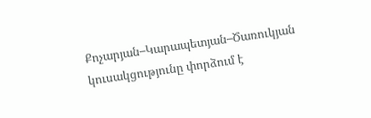Քոչարյան–Կարապետյան–Ծառուկյան կուսակցությունը փորձում է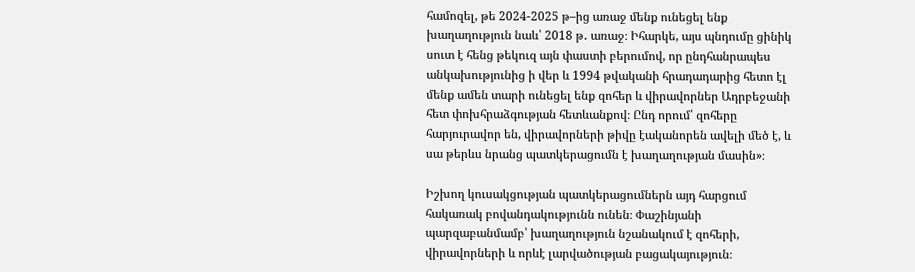համոզել, թե 2024-2025 թ–ից առաջ մենք ունեցել ենք խաղաղություն նաև՝ 2018 թ․ առաջ։ Իհարկե, այս պնդումը ցինիկ սուտ է հենց թեկուզ այն փաստի բերումով, որ ընդհանրապես անկախությունից ի վեր և 1994 թվականի հրադադարից հետո էլ մենք ամեն տարի ունեցել ենք զոհեր և վիրավորներ Ադրբեջանի հետ փոխհրաձգության հետևանքով։ Ընդ որում՝ զոհերը հարյուրավոր են, վիրավորների թիվը էականորեն ավելի մեծ է, և սա թերևս նրանց պատկերացումն է խաղաղության մասին»։

Իշխող կուսակցության պատկերացումներն այդ հարցում հակառակ բովանդակությունն ունեն։ Փաշինյանի պարզաբանմամբ՝ խաղաղություն նշանակում է զոհերի, վիրավորների և որևէ լարվածության բացակայություն։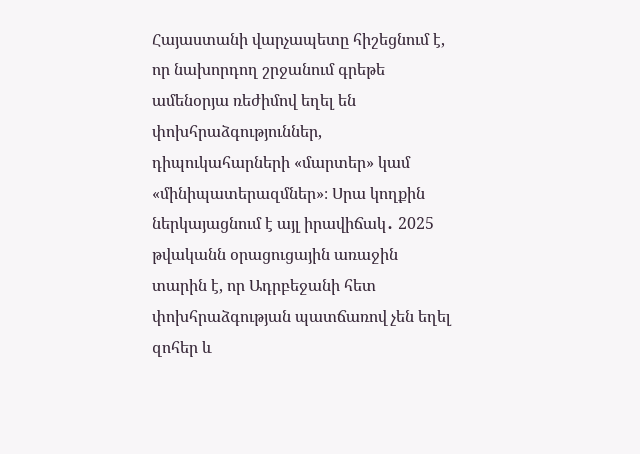Հայաստանի վարչապետը հիշեցնում է, որ նախորդող շրջանում գրեթե ամենօրյա ռեժիմով եղել են փոխհրաձգություններ, դիպուկահարների «մարտեր» կամ «մինիպատերազմներ»։ Սրա կողքին ներկայացնում է այլ իրավիճակ․ 2025 թվականն օրացուցային առաջին տարին է, որ Ադրբեջանի հետ փոխհրաձգության պատճառով չեն եղել զոհեր և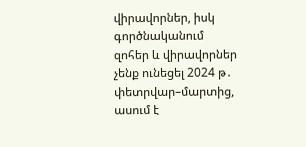վիրավորներ, իսկ գործնականում զոհեր և վիրավորներ չենք ունեցել 2024 թ․ փետրվար–մարտից, ասում է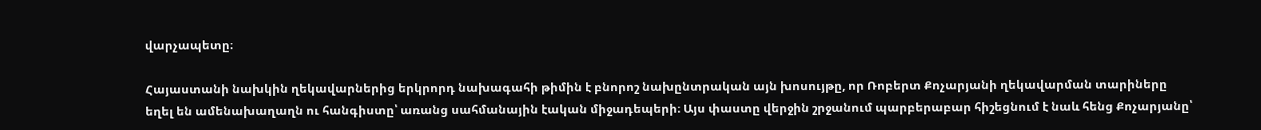վարչապետը։

Հայաստանի նախկին ղեկավարներից երկրորդ նախագահի թիմին է բնորոշ նախընտրական այն խոսույթը, որ Ռոբերտ Քոչարյանի ղեկավարման տարիները եղել են ամենախաղաղն ու հանգիստը՝ առանց սահմանային էական միջադեպերի։ Այս փաստը վերջին շրջանում պարբերաբար հիշեցնում է նաև հենց Քոչարյանը՝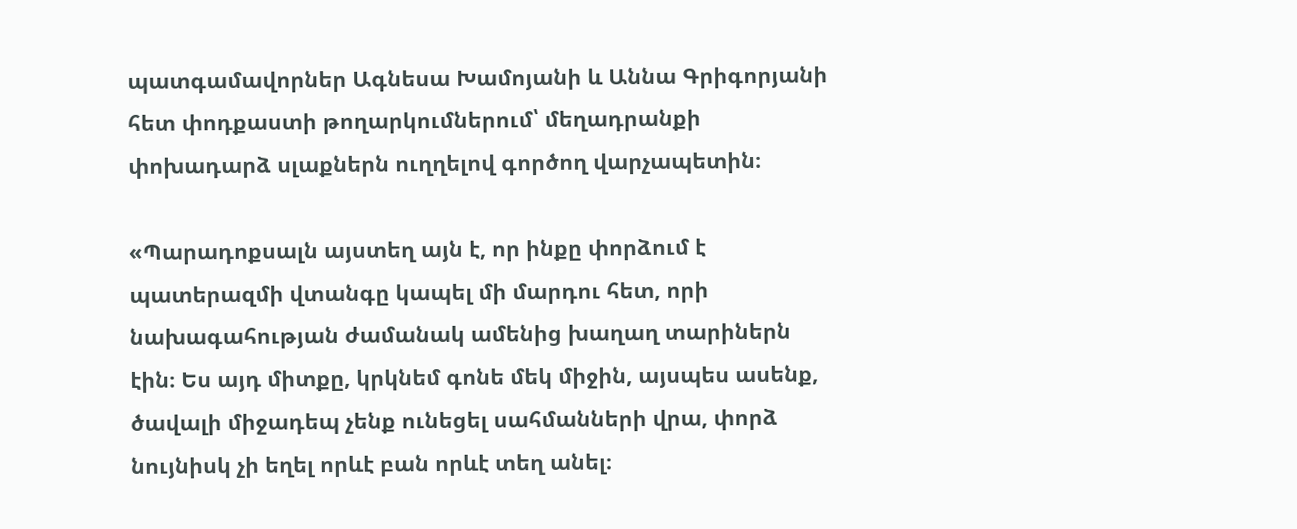պատգամավորներ Ագնեսա Խամոյանի և Աննա Գրիգորյանի հետ փոդքաստի թողարկումներում՝ մեղադրանքի փոխադարձ սլաքներն ուղղելով գործող վարչապետին։

«Պարադոքսալն այստեղ այն է, որ ինքը փորձում է պատերազմի վտանգը կապել մի մարդու հետ, որի նախագահության ժամանակ ամենից խաղաղ տարիներն էին։ Ես այդ միտքը, կրկնեմ գոնե մեկ միջին, այսպես ասենք, ծավալի միջադեպ չենք ունեցել սահմանների վրա, փորձ նույնիսկ չի եղել որևէ բան որևէ տեղ անել։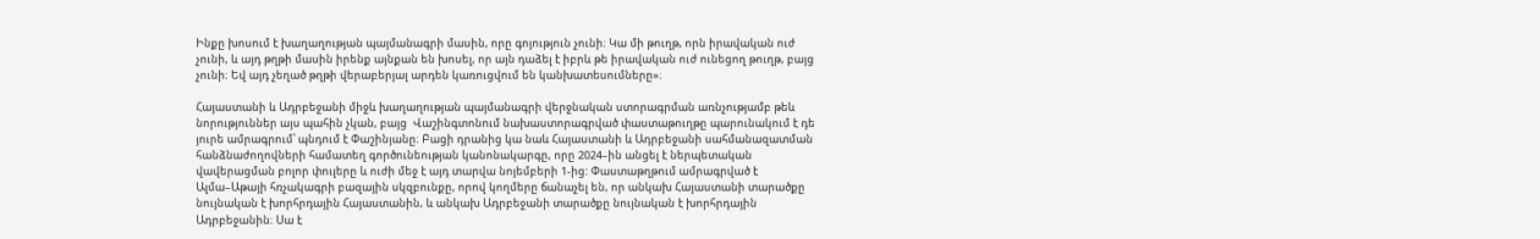Ինքը խոսում է խաղաղության պայմանագրի մասին, որը գոյություն չունի։ Կա մի թուղթ, որն իրավական ուժ չունի, և այդ թղթի մասին իրենք այնքան են խոսել, որ այն դաձել է իբրև թե իրավական ուժ ունեցող թուղթ, բայց  չունի։ Եվ այդ չեղած թղթի վերաբերյալ արդեն կառուցվում են կանխատեսումները»։

Հայաստանի և Ադրբեջանի միջև խաղաղության պայմանագրի վերջնական ստորագրման առնչությամբ թեև նորություններ այս պահին չկան, բայց  Վաշինգտոնում նախաստորագրված փաստաթուղթը պարունակում է դե յուրե ամրագրում՝ պնդում է Փաշինյանը։ Բացի դրանից կա նաև Հայաստանի և Ադրբեջանի սահմանազատման հանձնաժողովների համատեղ գործունեության կանոնակարգը, որը 2024–ին անցել է ներպետական վավերացման բոլոր փուլերը և ուժի մեջ է այդ տարվա նոյեմբերի 1-ից: Փաստաթղթում ամրագրված է Ալմա–Աթայի հռչակագրի բազային սկզբունքը, որով կողմերը ճանաչել են, որ անկախ Հայաստանի տարածքը նույնական է խորհրդային Հայաստանին, և անկախ Ադրբեջանի տարածքը նույնական է խորհրդային Ադրբեջանին։ Սա է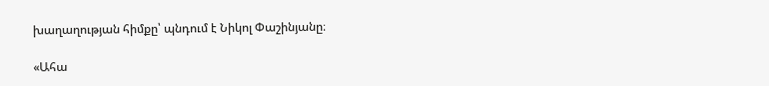խաղաղության հիմքը՝ պնդում է Նիկոլ Փաշինյանը։

«Ահա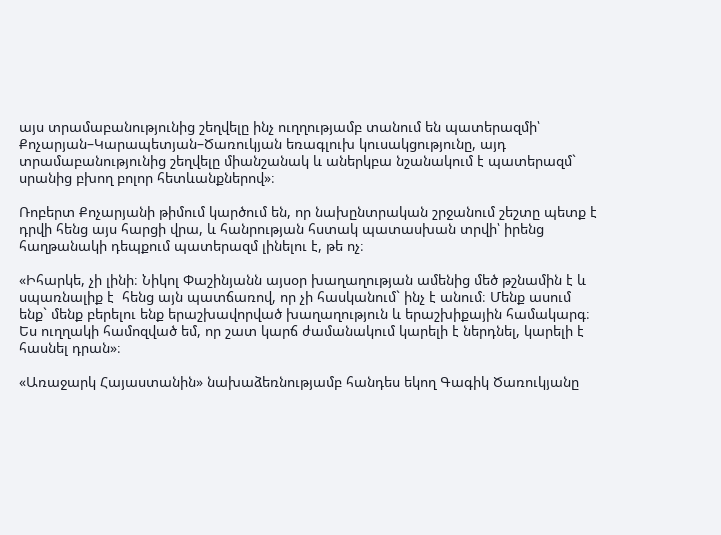այս տրամաբանությունից շեղվելը ինչ ուղղությամբ տանում են պատերազմի՝ Քոչարյան–Կարապետյան–Ծառուկյան եռագլուխ կուսակցությունը, այդ տրամաբանությունից շեղվելը միանշանակ և աներկբա նշանակում է պատերազմ` սրանից բխող բոլոր հետևանքներով»։

Ռոբերտ Քոչարյանի թիմում կարծում են, որ նախընտրական շրջանում շեշտը պետք է դրվի հենց այս հարցի վրա, և հանրության հստակ պատասխան տրվի՝ իրենց հաղթանակի դեպքում պատերազմ լինելու է, թե ոչ։

«Իհարկե, չի լինի։ Նիկոլ Փաշինյանն այսօր խաղաղության ամենից մեծ թշնամին է և սպառնալիք է  հենց այն պատճառով, որ չի հասկանում` ինչ է անում։ Մենք ասում ենք` մենք բերելու ենք երաշխավորված խաղաղություն և երաշխիքային համակարգ։ Ես ուղղակի համոզված եմ, որ շատ կարճ ժամանակում կարելի է ներդնել, կարելի է հասնել դրան»։

«Առաջարկ Հայաստանին» նախաձեռնությամբ հանդես եկող Գագիկ Ծառուկյանը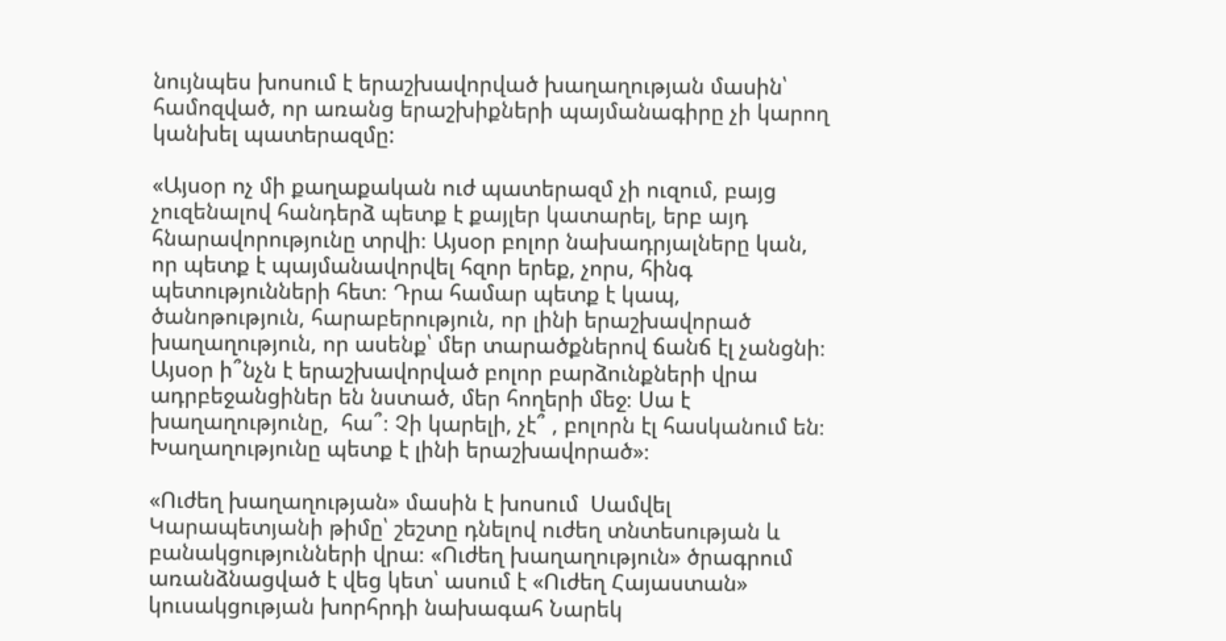նույնպես խոսում է երաշխավորված խաղաղության մասին՝ համոզված, որ առանց երաշխիքների պայմանագիրը չի կարող կանխել պատերազմը:

«Այսօր ոչ մի քաղաքական ուժ պատերազմ չի ուզում, բայց չուզենալով հանդերձ պետք է քայլեր կատարել, երբ այդ հնարավորությունը տրվի։ Այսօր բոլոր նախադրյալները կան, որ պետք է պայմանավորվել հզոր երեք, չորս, հինգ պետությունների հետ։ Դրա համար պետք է կապ, ծանոթություն, հարաբերություն, որ լինի երաշխավորած խաղաղություն, որ ասենք՝ մեր տարածքներով ճանճ էլ չանցնի։ Այսօր ի՞նչն է երաշխավորված բոլոր բարձունքների վրա ադրբեջանցիներ են նստած, մեր հողերի մեջ։ Սա է խաղաղությունը,  հա՞։ Չի կարելի, չէ՞ , բոլորն էլ հասկանում են։ Խաղաղությունը պետք է լինի երաշխավորած»։

«Ուժեղ խաղաղության» մասին է խոսում  Սամվել Կարապետյանի թիմը՝ շեշտը դնելով ուժեղ տնտեսության և բանակցությունների վրա։ «Ուժեղ խաղաղություն» ծրագրում առանձնացված է վեց կետ՝ ասում է «Ուժեղ Հայաստան» կուսակցության խորհրդի նախագահ Նարեկ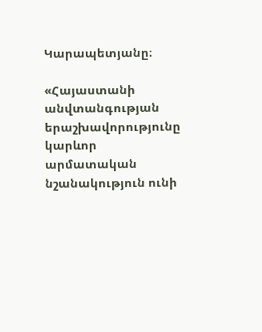Կարապետյանը։

«Հայաստանի անվտանգության երաշխավորությունը կարևոր արմատական նշանակություն ունի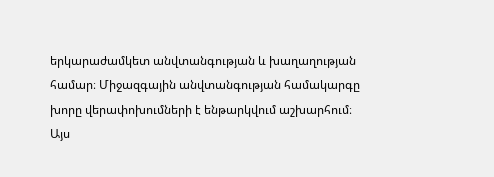երկարաժամկետ անվտանգության և խաղաղության համար։ Միջազգային անվտանգության համակարգը խորը վերափոխումների է ենթարկվում աշխարհում։ Այս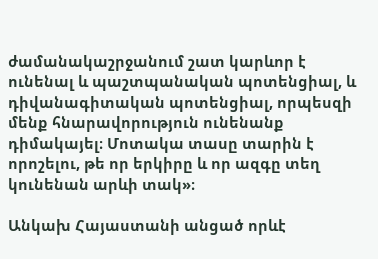ժամանակաշրջանում շատ կարևոր է ունենալ և պաշտպանական պոտենցիալ, և դիվանագիտական պոտենցիալ, որպեսզի մենք հնարավորություն ունենանք դիմակայել։ Մոտակա տասը տարին է որոշելու, թե որ երկիրը և որ ազգը տեղ կունենան արևի տակ»։

Անկախ Հայաստանի անցած որևէ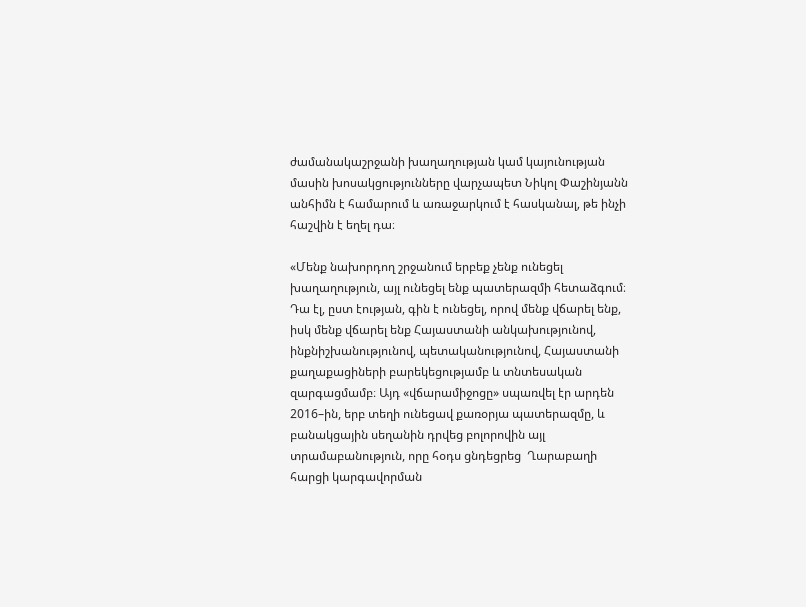ժամանակաշրջանի խաղաղության կամ կայունության մասին խոսակցությունները վարչապետ Նիկոլ Փաշինյանն անհիմն է համարում և առաջարկում է հասկանալ, թե ինչի հաշվին է եղել դա։

«Մենք նախորդող շրջանում երբեք չենք ունեցել խաղաղություն, այլ ունեցել ենք պատերազմի հետաձգում։ Դա էլ, ըստ էության, գին է ունեցել, որով մենք վճարել ենք, իսկ մենք վճարել ենք Հայաստանի անկախությունով, ինքնիշխանությունով, պետականությունով, Հայաստանի քաղաքացիների բարեկեցությամբ և տնտեսական զարգացմամբ։ Այդ «վճարամիջոցը» սպառվել էր արդեն 2016–ին, երբ տեղի ունեցավ քառօրյա պատերազմը, և բանակցային սեղանին դրվեց բոլորովին այլ տրամաբանություն, որը հօդս ցնդեցրեց  Ղարաբաղի հարցի կարգավորման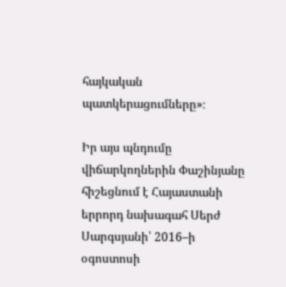հայկական պատկերացումները»։

Իր այս պնդումը վիճարկողներին Փաշինյանը հիշեցնում է Հայաստանի երրորդ նախագահ Սերժ Սարգսյանի՝ 2016–ի օգոստոսի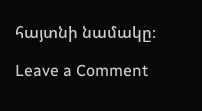հայտնի նամակը։

Leave a Comment